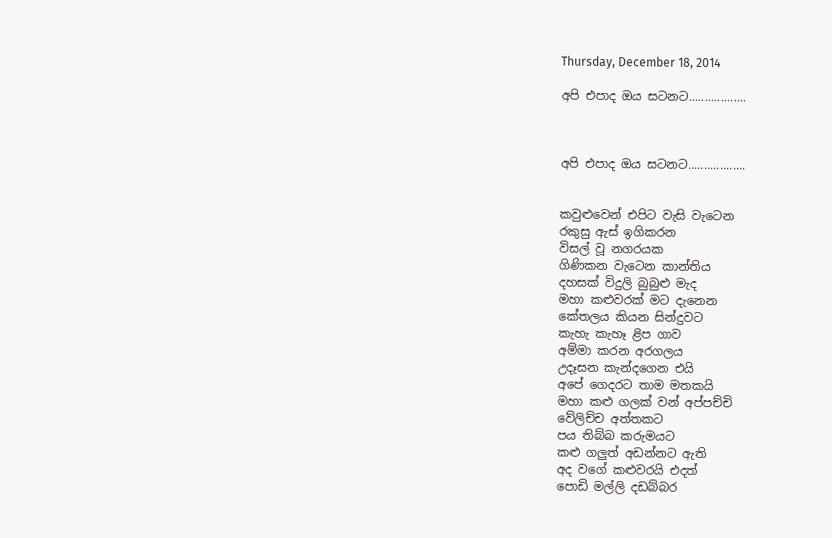Thursday, December 18, 2014

අපි එපාද ඔය සටනට..................



අපි එපාද ඔය සටනට..................


කවුළුවෙන් එපිට වැසි වැටෙන
රකුසු ඇස් ඉගිකරන
විසල් වූ නගරයක
ගිණිකන වැටෙන කාන්තිය
දහසක් විදුලි බුබුළු මැද
මහා කළුවරක් මට දැනෙන
කේතලය කියන සින්දුවට
කැහැ කැහෑ ළිප ගාව
අම්මා කරන අරගලය
උදෑසන කැන්දගෙන එයි
අපේ ගෙදරට තාම මතකයි
මහා කළු ගලක් වන් අප්පච්චි
වේලිච්ච අත්තකට
පය තිබ්බ කරුමයට
කළු ගලුත් අඩන්නට ඇති
අද වගේ කළුවරයි එදත්
පොඩි මල්ලි දඩබ්බර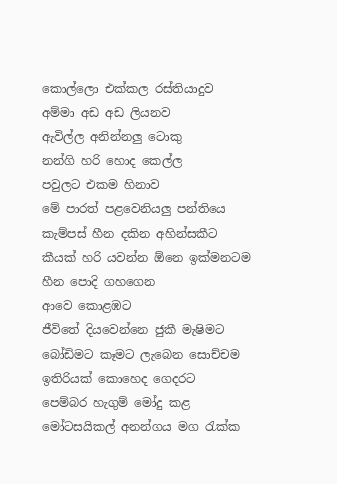කොල්ලො එක්කල රස්තියාදුව
අම්මා අඩ අඩ ලියනව
ඇවිල්ල අනින්නලු ටොකු
නන්ගි හරි හොද කෙල්ල
පවුලට එකම හිනාව
මේ පාරත් පළවෙනියලු පන්තියෙ
කැම්පස් හීන දකින අහින්සකීට
කීයක් හරි යවන්න ඕනෙ ඉක්මනටම
හීන පොදි ගහගෙන
ආවෙ කොළඹට
ජීවිතේ දියවෙන්නෙ ජුකී මැෂිමට
බෝඩිමට කෑමට ලැබෙන සොච්චම
ඉතිරියක් කොහෙද ගෙදරට
පෙම්බර හැගුම් මෝදු කළ
මෝටසයිකල් අනන්ගය මග රැක්ක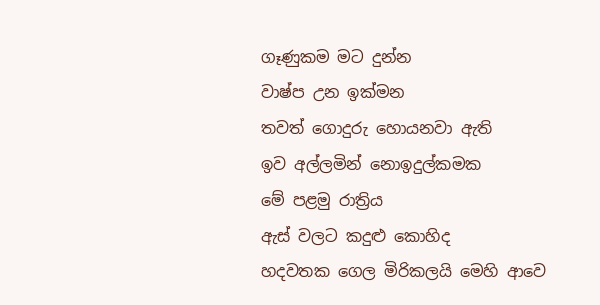ගෑණුකම මට දුන්න
වාෂ්ප උන ඉක්මන
තවත් ගොදුරු හොයනවා ඇති
ඉව අල්ලමින් නොඉදුල්කමක
මේ පළමු රාත්‍රිය
ඇස් වලට කදුළු කොහිද
හදවතක ගෙල මිරිකලයි මෙහි ආවෙ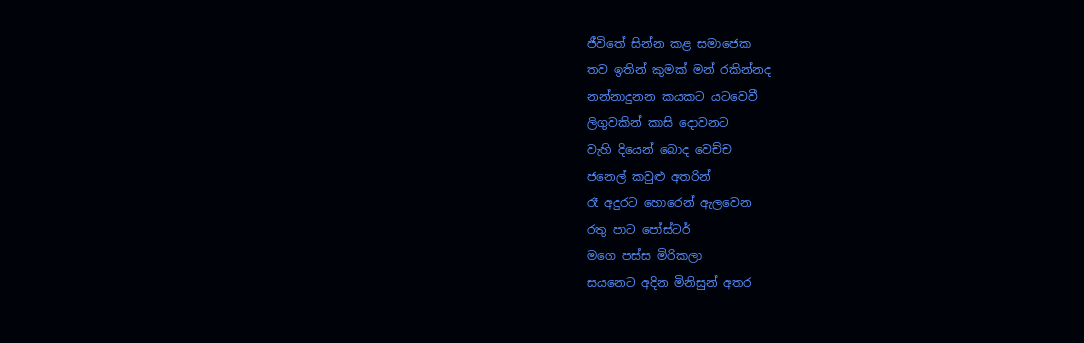ජීවිතේ සින්න කළ සමාජෙක
තව ඉතින් කුමක් මන් රකින්නද
නන්නාදුනන කයකට යටවෙවී
ලිගුවකින් කාසි දොවනට
වැහි දියෙන් බොද වෙච්ච
ජනෙල් කවුළු අතරින්
රෑ අදුරට හොරෙන් ඇලවෙන
රතු පාට පෝස්ටර්
මගෙ පස්ස මිරිකලා
සයනෙට අදින මිනිසුන් අතර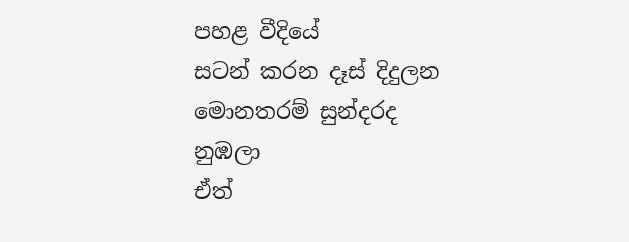පහළ වීදියේ
සටන් කරන දෑස් දිදුලන
මොනතරම් සුන්දරද නුඹලා
ඒත්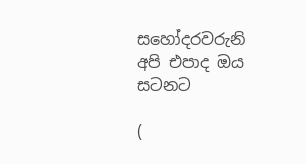සහෝදරවරුනි
අපි එපාද ඔය සටනට

(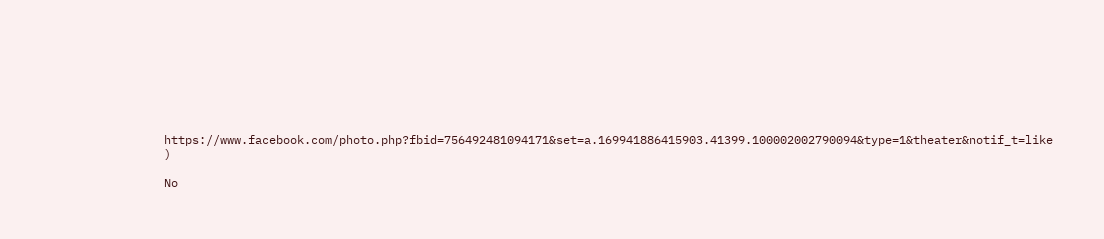https://www.facebook.com/photo.php?fbid=756492481094171&set=a.169941886415903.41399.100002002790094&type=1&theater&notif_t=like )

No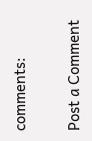comments:

Post a Comment